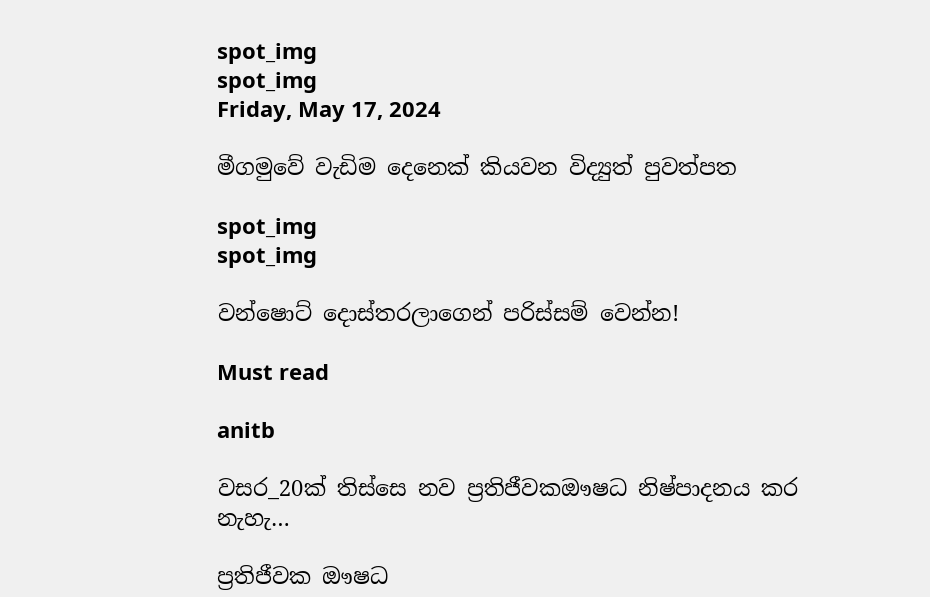spot_img
spot_img
Friday, May 17, 2024

මීගමුවේ වැඩිම දෙනෙක් කියවන විද්‍යුත් පුවත්පත

spot_img
spot_img

වන්ෂොට් දොස්තරලාගෙන් පරිස්සම් වෙන්න!

Must read

anitb

වසර_20ක් තිස්සෙ නව ප්‍රතිජීවකඖෂධ නිෂ්පාදනය කර නැහැ…

ප්‍රතිජීවක ඖෂධ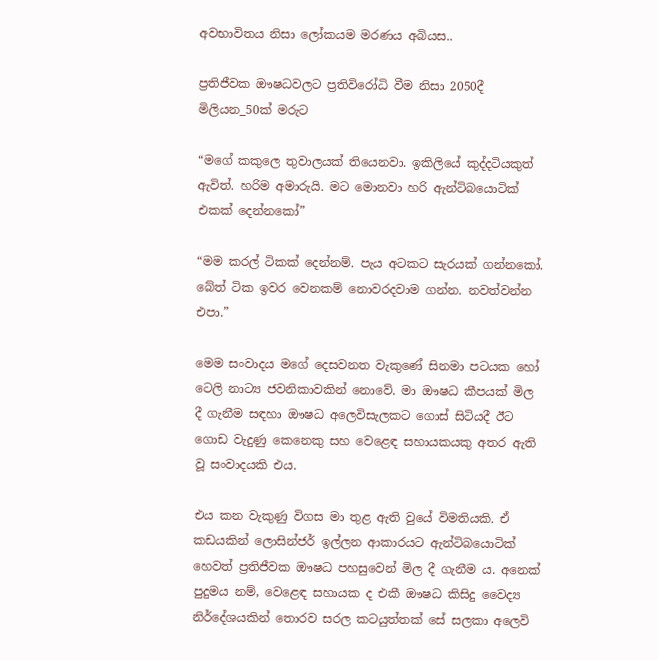අවභාවිතය නිසා ලෝකයම මරණය අබියස..

ප්‍රතිජීවක ඖෂධවලට ප්‍රතිවිරෝධි වීම නිසා 2050දී මිලියන_50ක් මරුට

“මගේ කකුලෙ තුවාලයක් තියෙනවා. ඉකිලියේ කුද්දටියකුත් ඇවිත්. හරිම අමාරුයි. මට මොනවා හරි ඇන්ටිබයොටික් එකක් දෙන්නකෝ”

“මම කරල් ටිකක් දෙන්නම්. පැය අටකට සැරයක් ගන්නකෝ. බේත් ටික ඉවර වෙනකම් නොවරදවාම ගන්න. නවත්වන්න එපා.”

මෙම සංව‍ාදය මගේ දෙසවනත වැකුණේ සිනමා පටයක හෝ ටෙලි නාට්‍ය ජවනිකාවකින් නොවේ. මා ඖෂධ කීපයක් මිල දී ගැනීම සඳහා ඖෂධ අලෙවිසැලකට ගොස් සිටියදී ඊ‍ට ගොඩ වැදුණු කෙනෙකු සහ වෙළෙඳ සහායකයකු අතර ඇති වූ සංවාදයකි එය.

එය කන වැකුණු විගස මා තුළ ඇති වුයේ විමතියකි. ඒ කඩයකින් ලොසින්ජර් ඉල්ලන ආකාරයට ඇන්ටිබයොටික් හෙවත් ප්‍රතිජීවක ඖෂධ පහසුවෙන් මිල දී ගැනීම ය. අනෙක් පුදුමය නම්, වෙළෙඳ සහායක ද එකී ඖෂධ කිසිදු වෛද්‍ය නිර්දේශයකින් තොරව සරල කටයුත්තක් සේ සලකා අලෙවි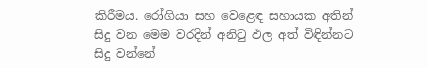කිරීමය. රෝගියා සහ වෙළෙඳ සහායක අතින් සිදු වන මෙම වරදින් අනිටු ඵල අත් විඳින්නට සිදු වන්නේ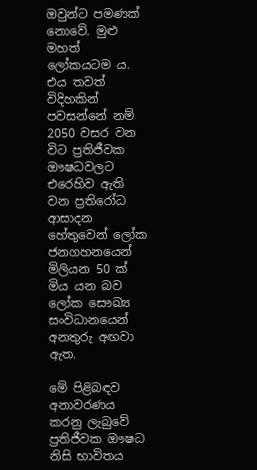ඔවුන්ට පමණක් නොවේ. මුළු මහත් ලෝකයටම ය. එය තවත් විදිහකින් පවසන්නේ නම් 2050 වසර වන විට ප්‍රතිජීවක ඖෂධවලට එරෙහිව ඇති වන ප්‍රතිරෝධ ආසාදන හේතුවෙන් ලෝක ජනගහනයෙන් මිලියන 50 ක් මිය යන බව ලෝක සෞඛ්‍ය සංවිධානයෙන් අනතුරු අඟවා ඇත.

මේ පිළිබඳව අනාවරණය කරනු ලැබුවේ ප්‍රතිජීවක ඖෂධ නිසි භාවිතය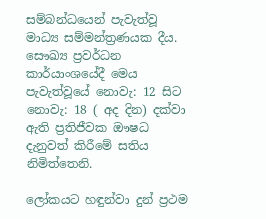සම්බන්ධයෙන් පැවැත්වූ මාධ්‍ය සම්මන්ත්‍රණයක දීය. සෞඛ්‍ය ප්‍රවර්ධන කාර්යාංශයේදී මෙය පැවැත්වූයේ නොවැ: 12 සිට නොවැ: 18 ( අද දින) දක්වා ඇති ප්‍රතිජීවක ඖෂධ දැනුවත් කිරීමේ සතිය නිමිත්තෙනි.

ලෝකයට හඳුන්වා දුන් ප්‍රථම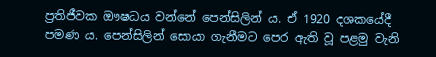ප්‍රතිජීවක ඖෂධය වන්නේ පෙන්සිලින් ය. ඒ 1920 දශකයේදී පමණ ය. පෙන්සිලින් සොයා ගැනීමට පෙර ඇති වූ පළමු වැනි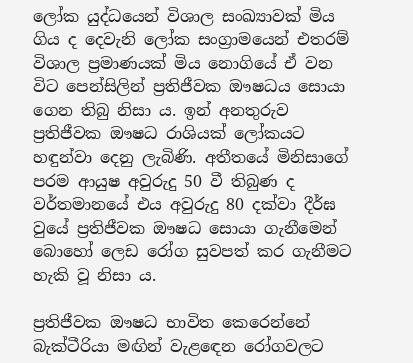ලෝක යුද්ධයෙන් විශාල සංඛ්‍යාවක් මිය ගිය ද දෙවැනි ලෝක සංග්‍රාමයෙන් එතරම් විශාල ප්‍රමාණයක් මිය නොගියේ ඒ වන විට පෙන්සිලින් ප්‍රතිජීවක ඖෂධය සොයා ගෙන තිබු නිසා ය. ඉන් අනතුරුව ප්‍රතිජීවක ඖෂධ රාශියක් ලෝකයට හඳුන්වා දෙනු ලැබිණි. අතීතයේ මිනිසාගේ පරම ආයුෂ අවුරුදු 50 වී තිබුණ ද වර්තමානයේ එය අවුරුදු 80 දක්වා දීර්ඝ වුයේ ප්‍රතිජීවක ඖෂධ සොයා ගැනීමෙන් බොහෝ ලෙඩ රෝග සුවපත් කර ගැනීමට හැකි වූ නිසා ය.

ප්‍රතිජීවක ඖෂධ භාවිත කෙරෙන්නේ බැක්ටීරියා මඟින් වැළ‍ඳෙන රෝගවලට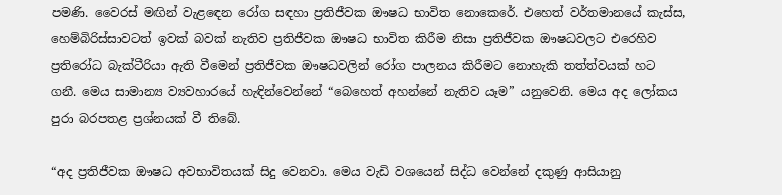පමණි. වෛරස් මඟින් වැළ‍ඳෙන රෝග සඳහා ප්‍රතිජීවක ඖෂධ භාවිත නොකෙරේ. එහෙත් වර්තමානයේ කැස්ස, හෙම්බිරිස්සාවටත් ඉවක් බවක් නැතිව ප්‍රතිජීවක ඖෂධ භාවිත කිරීම නිසා ප්‍රතිජීවක ඖෂධවලට එරෙහිව ප්‍රතිරෝධ බැක්ටීරියා ඇති වීමෙන් ප්‍රතිජීවක ඖෂධවලින් රෝග පාලනය කිරීමට නොහැකි තත්ත්වයක් හට ගනී. මෙය සාමාන්‍ය ව්‍යවහාරයේ හැඳින්වෙන්නේ “බෙහෙත් අහන්නේ නැතිව යෑම” යනුවෙනි. මෙය අද ලෝකය පුරා බරපතළ ප්‍රශ්නයක් වී තිබේ.

“අද ප්‍රතිජීවක ඖෂධ අවභාවිතයක් සිදු වෙනවා. මෙය වැඩි වශයෙන් සිද්ධ වෙන්නේ දකුණු ආසියානු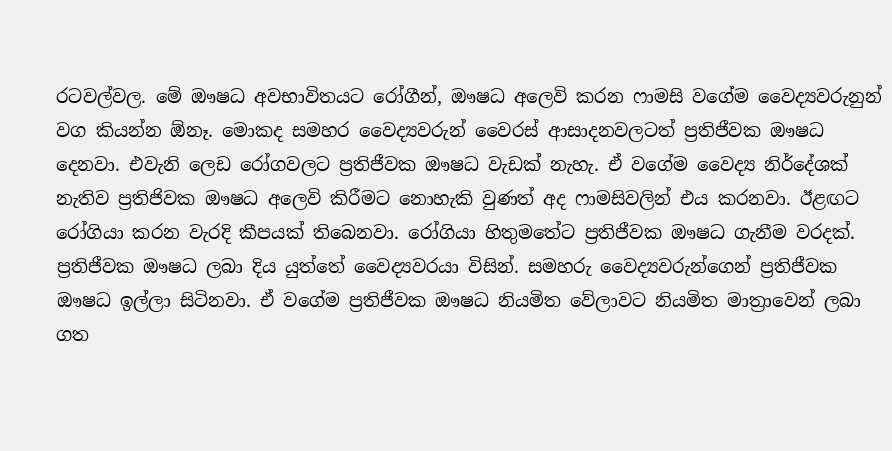රටවල්වල. මේ ඖෂධ අවභාවිතයට රෝගීන්, ඖෂධ අලෙවි කරන ෆාමසි වගේම වෛද්‍යවරුනුන් වග කියන්න ඕනෑ. මොකද සමහර වෛද්‍යවරුන් වෛරස් ආසාදනවලටත් ප්‍රතිජීවක ඖෂධ දෙනවා. එවැනි ලෙඩ රෝගවලට ප්‍රතිජීවක ඖෂධ වැඩක් නැහැ. ඒ වගේම වෛද්‍ය නිර්දේශක් නැතිව ප්‍රතිජිවක ඖෂධ අලෙවි කිරීමට නොහැකි වුණත් අද ෆාමසිවලින් එය කරනවා. ඊළඟට රෝගියා කරන වැරදි කීපයක් තිබෙනවා. රෝගියා හිතුමතේට ප්‍රතිජීවක ඖෂධ ගැනීම වරදක්. ප්‍රතිජීවක ඖෂධ ලබා දිය යුත්තේ වෛද්‍යවරයා විසින්. සමහරු වෛද්‍යවරුන්ගෙන් ප්‍රතිජීවක ඖෂධ ඉල්ලා සිටිනවා. ඒ වගේම ප්‍රතිජීවක ඖෂධ නියමිත වේලාවට නියමිත මාත්‍රාවෙන් ලබා ගත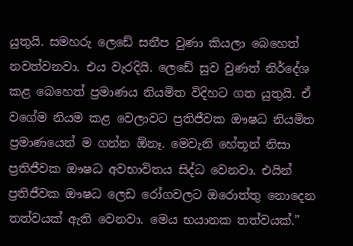යුතුයි. සමහරු ලෙඩේ සනීප වුණා කියලා බෙහෙත් නවත්වනවා. එය වැරදියි. ලෙඩේ සුව වුණත් නිර්දේශ කළ බෙහෙත් ප්‍රමාණය නියමිත විදිහට ගත යුතුයි. ඒ වගේම නියම කළ වෙලාවට ප්‍රතිජීවක ඖෂධ නියමිත ප්‍රමාණයෙන් ම ගන්න ඕනෑ. මෙවැනි හේතූන් නිසා ප්‍රතිජීවක ඖෂධ අවභාවිතය සිද්ධ වෙනවා. එයින් ප්‍රතිජීවක ඖෂධ ලෙඩ රෝගවලට ඔරොත්තු නොදෙන තත්වයක් ඇති වෙනවා. මෙය භයානක තත්වයක්.”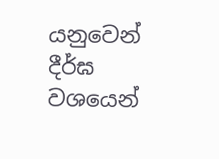යනුවෙන් දීර්ඝ වශයෙන්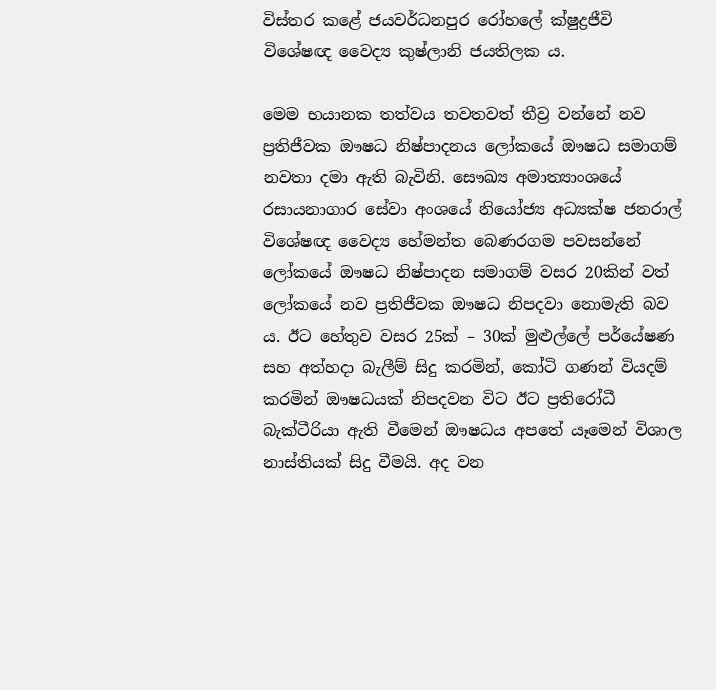විස්තර කළේ ජයවර්ධනපුර රෝහලේ ක්ෂුද්‍රජීවි විශේෂඥ වෛද්‍ය කුෂ්ලානි ජයතිලක ය.

මෙම භයානක තත්වය තවතවත් තීව්‍ර වන්නේ නව ප්‍රතිජීවක ඖෂධ නිෂ්පාදනය ලෝකයේ ඖෂධ සමාගම් නවතා දමා ඇති බැවිනි. සෞඛ්‍ය අමාත්‍යාංශයේ රසායනාගාර සේවා අංශයේ නියෝජ්‍ය අධ්‍යක්ෂ ජනරාල් විශේෂඥ වෛද්‍ය හේමන්ත බෙණරගම පවසන්නේ ලෝකයේ ඖෂධ නිෂ්පාදන සමාගම් වසර 20කින් වත් ලෝකයේ නව ප්‍රතිජීවක ඖෂධ නිපදවා නොමැති බව ය. ඊට හේතුව වසර 25ක් – 30ක් මුළුල්ලේ පර්යේෂණ සහ අත්හදා බැලීම් සිදු කරමින්, කෝටි ගණන් වියදම් කරමින් ඖෂධයක් නිපදවන විට ඊට ප්‍රතිරෝධී බැක්ටීරියා ඇති වීමෙන් ඖෂධය අපතේ යෑමෙන් විශාල නාස්තියක් සිදු වීමයි. අද වන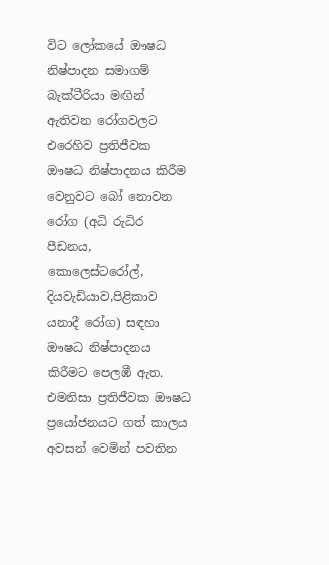විට ලෝකයේ ඖෂධ නිෂ්පාදන සමාගම් බැක්ටීරියා මඟින් ඇතිවන රෝගවලට එරෙහිව ප්‍රතිජීවක ඖෂධ නිෂ්පාදනය කිරීම වෙනුවට බෝ නොවන රෝග (අධි රුධිර පීඩනය, කොලෙස්ටරෝල්, දියවැඩියාව,පිළිකාව යනාදී රෝග) සඳහා ඖෂධ නිෂ්පාදනය කිරීමට පෙලඹී ඇත. එමනිසා ප්‍රතිජීවක ඖෂධ ප්‍රයෝජනයට ගත් කාලය අවසන් වෙමින් පවතින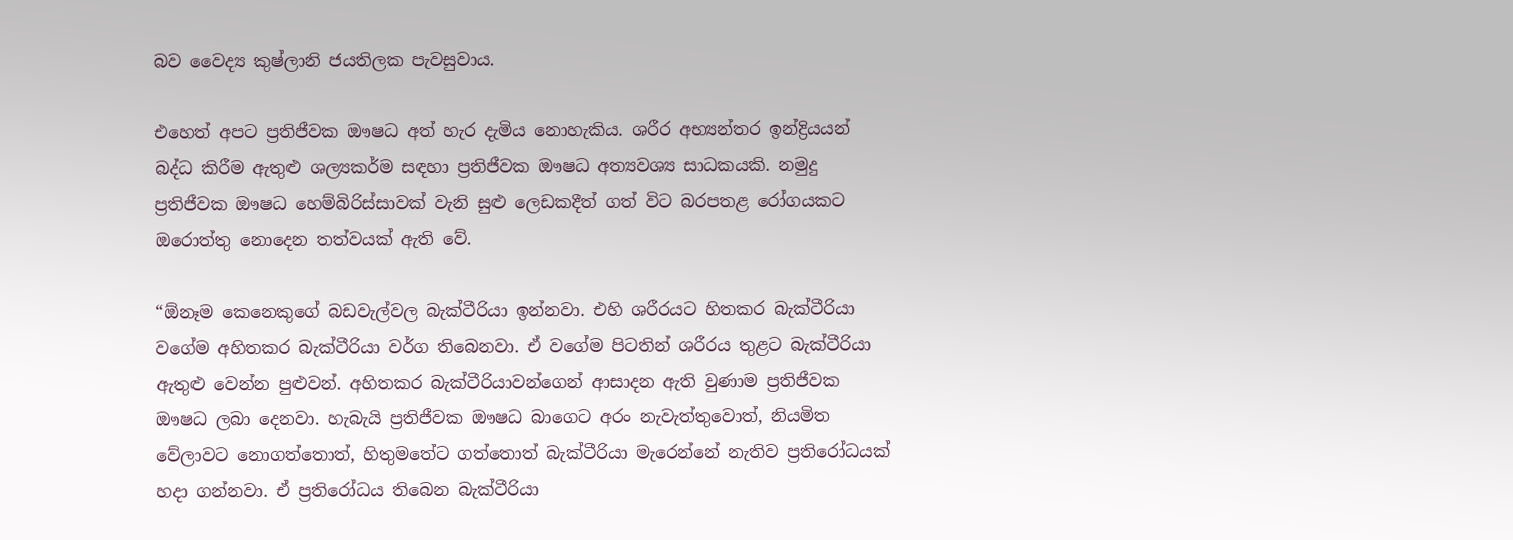බව වෛද්‍ය කුෂ්ලානි ජයතිලක පැවසුවාය.

එහෙත් අපට ප්‍රතිජීවක ඖෂධ අත් හැර දැමිය නොහැකිය. ශරීර අභ්‍යන්තර ඉන්ද්‍රියයන් බද්ධ කිරීම ඇතුළු ශල්‍යකර්ම සඳහා ප්‍රතිජීවක ඖෂධ අත්‍යවශ්‍ය සාධකයකි. නමුදු ප්‍රතිජීවක ඖෂධ හෙම්බිරිස්සාවක් වැනි සුළු ලෙඩකදීත් ගත් විට බරපතළ රෝගයකට ඔරොත්තු නොදෙන තත්වයක් ඇති වේ.

“ඕනෑම කෙනෙකුගේ බඩවැල්වල බැක්ටීරියා ඉන්නවා. එහි ශරීරයට හිතකර බැක්ටීරියා වගේම අහිතකර බැක්ටීරියා වර්ග තිබෙනවා. ඒ වගේම පිටතින් ශරීරය තුළට බැක්ටීරියා ඇතුළු වෙන්න පුළුවන්. අහිතකර බැක්ටීරියාවන්ගෙන් ආසාදන ඇති වුණාම ප්‍රතිජීවක ඖෂධ ලබා දෙනවා. හැබැයි ප්‍රතිජීවක ඖෂධ බාගෙට අරං නැවැත්තුවොත්, නියමිත වේලාවට නොගත්තොත්, හිතුමතේට ගත්තොත් බැක්ටීරියා මැරෙන්නේ නැතිව ප්‍රතිරෝධයක් හදා ගන්නවා. ඒ ප්‍රතිරෝධය තිබෙන බැක්ටීරියා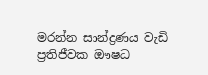මරන්න සාන්ද්‍රණය වැඩි ප්‍රතිජීවක ඖෂධ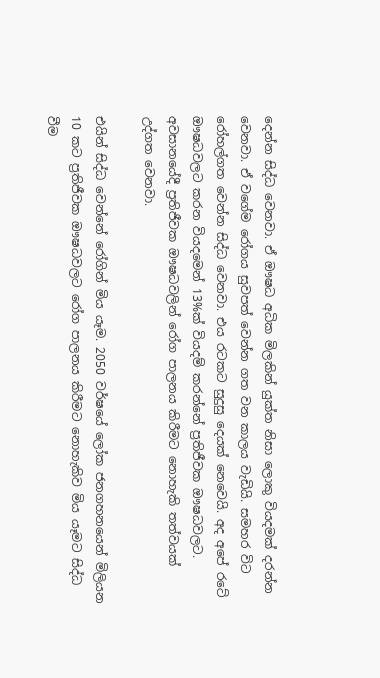දෙන්න සිද්ධ වෙනවා. ඒ ඖෂධ අධික මිලකින් යුක්ත නිසා ලොකු වියදමක් දරන්න වෙනවා. ඒ වගේම රෝගය සුවපත් වෙන්න ගත වන කාලය වැඩියි. සමහර විට රෝහල්ගත වෙන්න සිද්ධ වෙනවා. එය රටකට සුදුසු දෙයක් නෙවෙයි. අද අ‍පේ රටේ ඖෂධවලට කරන වියදමෙන් 13%ක් වියදම් කරන්නේ ප්‍රතිජීවක ඖෂධවලට. අවසානයේදී ප්‍රතිජීවක ඖෂධවලින් රෝග පාලනය කිරීමට නොහැකි තත්වයක් උද්ගත වෙනවා.

එයින් සිද්ධ වෙන්නේ රෝගින් මිය යෑම. 2050 වර්ෂයේ ලෝක ජනගහනයෙන් මිලියන 10 කට ප්‍රතිජීවක ඖෂධවලට රෝග පාලනය කිරීමට නොහැකිව මිය යෑමට සිද්ධ වීම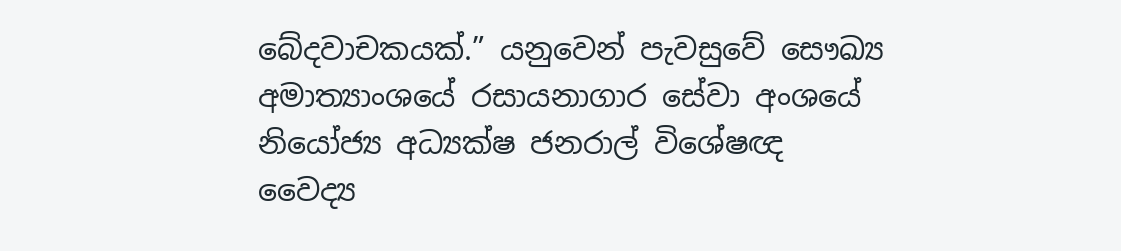බේදවාචකයක්.” යනුවෙන් පැවසුවේ සෞඛ්‍ය අමාත්‍යාංශයේ රසායනාගාර සේවා අංශයේ නියෝජ්‍ය අධ්‍යක්ෂ ජනරාල් විශේෂඥ වෛද්‍ය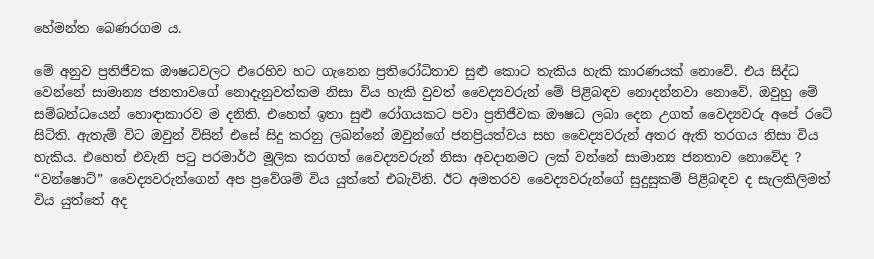හේමන්ත බෙණරගම ය.

මේ අනුව ප්‍රතිජීවක ඖෂධවලට එරෙහිව හට ගැනෙන ප්‍රතිරෝධිතාව සුළු කොට තැකිය හැකි කාරණයක් නොවේ. එය සිද්ධ වෙන්නේ සාමාන්‍ය ජනතාවගේ නොදැනුවත්කම නිසා විය හැකි වුවත් වෛද්‍යවරුන් මේ පිළිබඳව නොදන්නවා නොවේ. ඔවුහු මේ සම්බන්ධයෙන් හොඳාකාරව ම දනිති. එහෙත් ඉතා සුළු රෝගයකට පවා ප්‍රතිජීවක ඖෂධ ලබා දෙන උගත් වෛද්‍යවරු අපේ රටේ සිටිති. ඇතැම් විට ඔවුන් විසින් එසේ සිදු කරනු ලබන්නේ ඔවුන්ගේ ජනප්‍රියත්වය සහ වෛද්‍යවරුන් අතර ඇති තරගය නිසා විය හැකිය. එහෙත් එවැනි පටු පරමාර්ථ මූලික කරගත් වෛද්‍යවරුන් නිසා අවදානමට ලක් වන්නේ සාමාන්‍ය ජනතාව නොවේද ? “වන්ෂොට්” වෛද්‍යවරුන්ගෙන් අප ප්‍රවේශම් විය යුත්තේ එබැවිනි. ඊට අමතරව වෛද්‍යවරුන්ගේ සුදුසුකම් පිළිබඳව ද සැලකිලිමත් විය යුත්තේ අද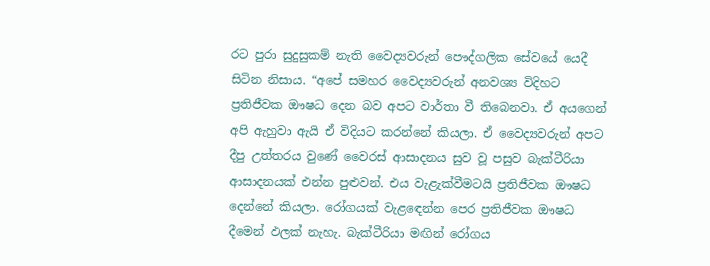රට පුරා සුදුසුකම් නැති වෛද්‍යවරුන් පෞද්ගලික සේවයේ යෙදී සිටින නිසාය. “අපේ සමහර වෛද්‍යවරුන් අනවශ්‍ය විදිහට ප්‍රතිජීවක ඖෂධ දෙන බව අපට වාර්තා වී තිබෙනවා. ඒ අයගෙන් අපි ඇහුවා ඇයි ඒ විදියට කරන්නේ කියලා. ඒ වෛද්‍යවරුන් අපට දීපු උත්තරය වුණේ වෛරස් ආසාදනය සුව වූ පසුව බැක්ටීරියා ආසාදනයක් එන්න පුළුවන්. එය වැළැක්වීමටයි ප්‍රතිජීවක ඖෂධ දෙන්නේ කියලා. රෝගයක් වැළ‍ඳෙන්න පෙර ප්‍රතිජීවක ඖෂධ දීමෙන් ඵලක් නැහැ. බැක්ටීරියා මඟින් රෝගය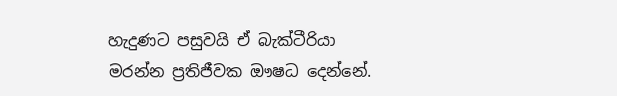හැදුණට පසුවයි ඒ බැක්ටීරියා මරන්න ප්‍රතිජීවක ඖෂධ දෙන්නේ.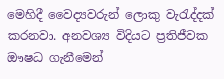මෙහිදී වෛද්‍යවරුන් ලොකු වැරැද්දක් කරනවා. අනවශ්‍ය විදියට ප්‍රතිජීවක ඖෂධ ගැනීමෙන්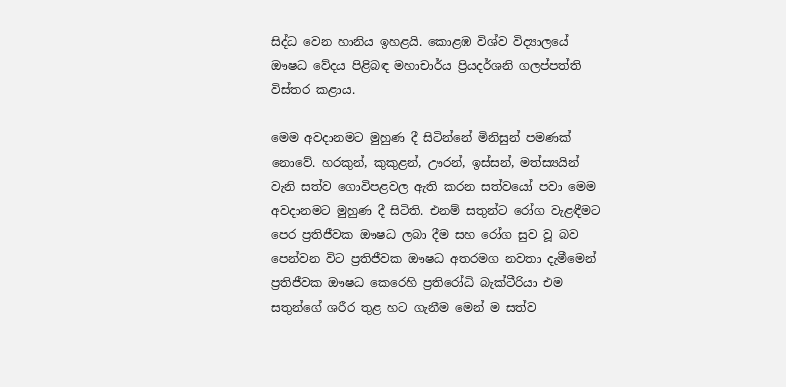සිද්ධ වෙන හානිය ඉහළයි. කොළඹ විශ්ව විද්‍යාලයේ ඖෂධ වේදය පිළිබඳ මහාචාර්ය ප්‍රියදර්ශනි ගලප්පත්ති විස්තර කළාය.

මෙම අවදානමට මුහුණ දී සිටින්නේ මිනිසුන් පමණක් නොවේ. හරකුන්, කුකුළන්, ඌරන්, ඉස්සන්, මත්ස්‍යයින් වැනි සත්ව ගොවිපළවල ඇති කරන සත්වයෝ පවා මෙම අවදානමට මුහුණ දී සිටිති. එනම් සතුන්ට රෝග වැළඳීමට පෙර ප්‍රතිජීවක ඖෂධ ලබා දීම සහ රෝග සුව වූ බව පෙන්වන විට ප්‍රතිජීවක ඖෂධ අතරමග නවතා දැමීමෙන් ප්‍රතිජීවක ඖෂධ කෙරෙහි ප්‍රතිරෝධි බැක්ටීරියා එම සතුන්ගේ ශරීර තුළ හට ගැනීම මෙන් ම සත්ව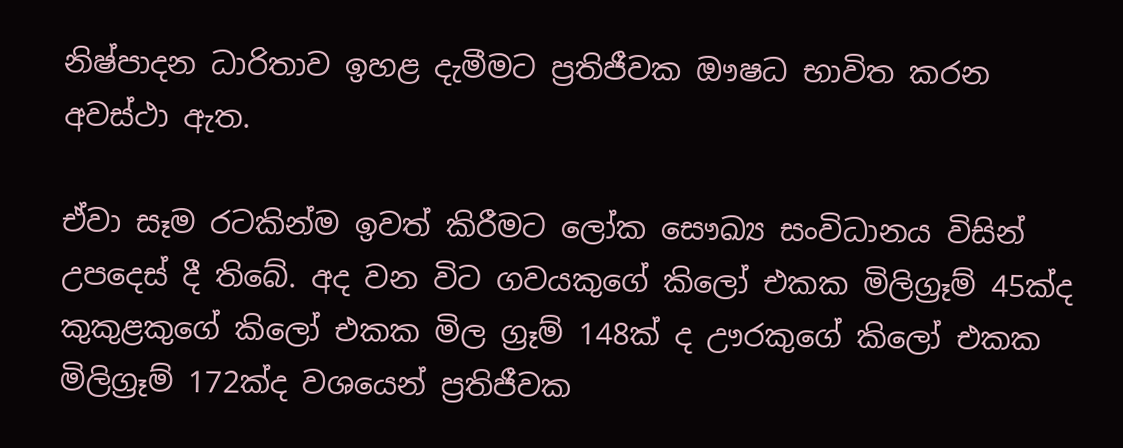නිෂ්පාදන ධාරිතාව ඉහළ දැමීමට ප්‍රතිජීවක ඖෂධ භාවිත කරන අවස්ථා ඇත.

ඒවා සෑම රටකින්ම ඉවත් කිරීමට ලෝක සෞඛ්‍ය සංවිධානය විසින් උපදෙස් දී තිබේ. අද වන විට ගවයකුගේ කිලෝ එකක මිලිග්‍රෑම් 45ක්ද කුකුළකුගේ කිලෝ එකක මිල ග්‍රෑම් 148ක් ද ඌරකුගේ කිලෝ එකක මිලිග්‍රෑම් 172ක්ද වශයෙන් ප්‍රතිජීවක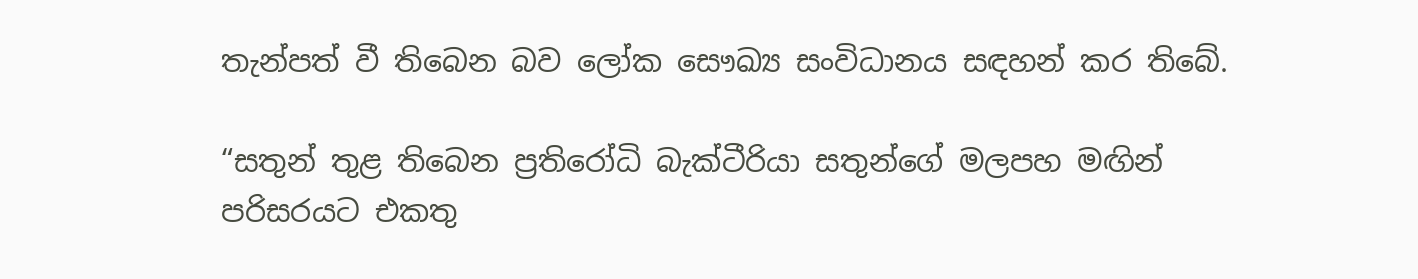තැන්පත් වී තිබෙන බව ලෝක සෞඛ්‍ය සංවිධානය සඳහන් කර තිබේ.

“සතුන් තුළ තිබෙන ප්‍රති‍රෝධි බැක්ටීරියා සතුන්ගේ මලපහ මඟින් පරිසරයට එකතු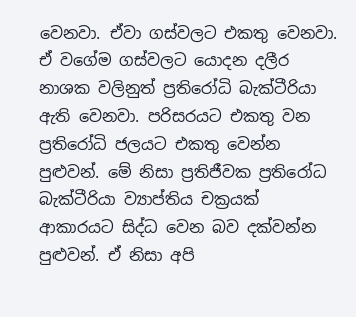වෙනවා. ඒවා ගස්වලට එකතු වෙනවා. ඒ වගේම ගස්වලට යොදන දලීර නාශක වලිනුත් ප්‍රතිරෝධි බැක්ටීරියා ඇති වෙනවා. පරිසරයට එකතු වන ප්‍රතිරෝධි ජලයට එකතු වෙන්න පුළුවන්. මේ නිසා ප්‍රතිජීවක ප්‍රතිරෝධ බැක්ටීරියා ව්‍යාප්තිය චක්‍රයක් ආකාරයට සිද්ධ වෙන බව දක්වන්න පුළුවන්. ඒ නිසා අපි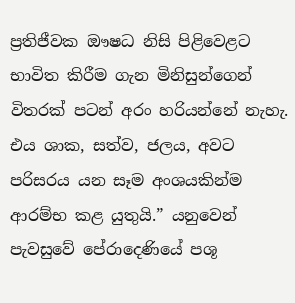ප්‍රතිජීවක ඖෂධ නිසි පිළිවෙළට භාවිත කිරීම ගැන මිනිසුන්ගෙන් විතරක් පටන් අරං හරියන්නේ නැහැ. එය ශාක, සත්ව, ජලය, අවට පරිසරය යන සෑම අංශයකින්ම ආරම්භ කළ යුතුයි.” යනුවෙන් පැවසුවේ පේරාදෙණියේ පශූ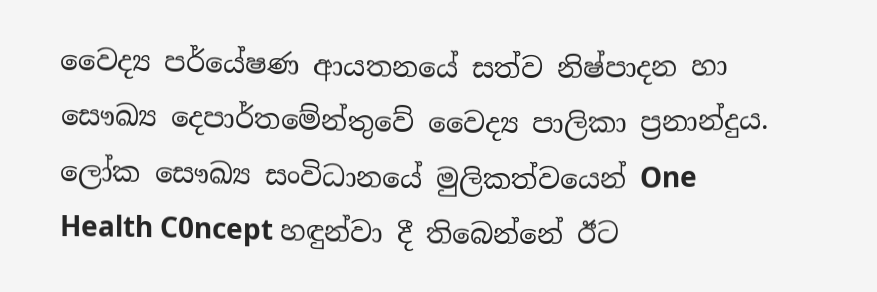වෛද්‍ය පර්යේෂණ ආයතනයේ සත්ව නිෂ්පාදන හා සෞඛ්‍ය දෙපාර්තමේන්තුවේ වෛද්‍ය පාලිකා ප්‍රනාන්දුය. ලෝක සෞඛ්‍ය සංවිධානයේ මුලිකත්වයෙන් One Health C0ncept හඳුන්වා දී තිබෙන්නේ ඊට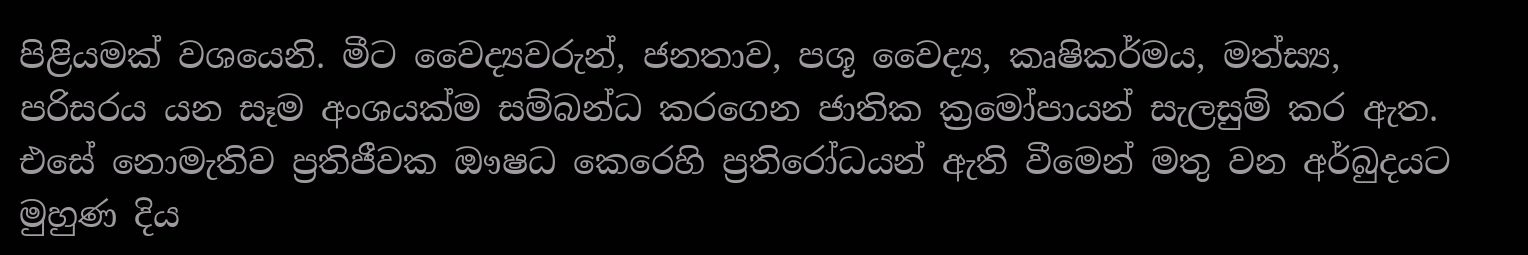පිළියමක් වශයෙනි. මීට වෛද්‍යවරුන්, ජනතාව, පශූ වෛද්‍ය, කෘෂිකර්මය, මත්ස්‍ය, පරිසරය යන සෑම අංශයක්ම සම්බන්ධ කරගෙන ජාතික ක්‍රමෝපායන් සැලසුම් කර ඇත. එසේ නොමැතිව ප්‍රතිජීවක ඖෂධ කෙරෙහි ප්‍රතිරෝධයන් ඇති වීමෙන් මතු වන අර්බුදයට මුහුණ දිය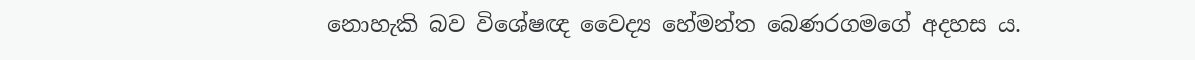නොහැකි බව විශේෂඥ වෛද්‍ය හේමන්ත බෙණරගමගේ අදහස ය.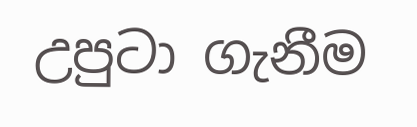උපුටා ගැනීම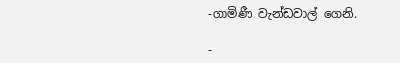-ගාමිණී වැන්ඩවාල් ගෙනි.

-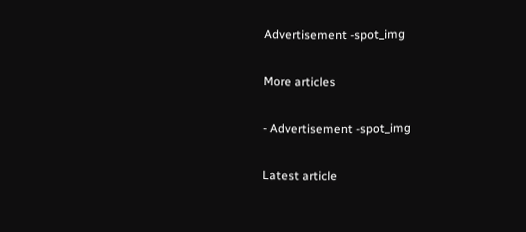Advertisement -spot_img

More articles

- Advertisement -spot_img

Latest article